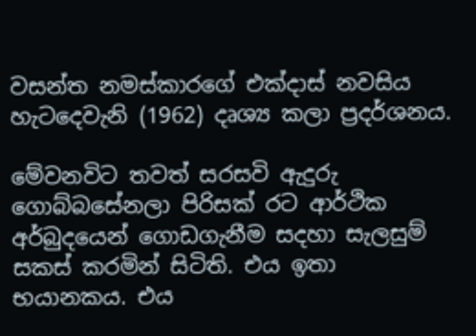වසන්ත නමස්කාරගේ එක්දාස් නවසිය හැටදෙවැනි (1962) දෘශ්‍ය කලා ප්‍රදර්ශනය.

මේවනවිට තවත් සරසවි ඇදුරු ගොබ්බසේනලා පිරිසක් රට ආර්ථික අර්බුදයෙන් ගොඩගැනීම සදහා සැලසුම් සකස් කරමින් සිටිති. එය ඉතා භයානකය. එය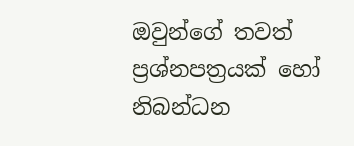ඔවුන්ගේ තවත් ප්‍රශ්නපත්‍රයක් හෝ නිබන්ධන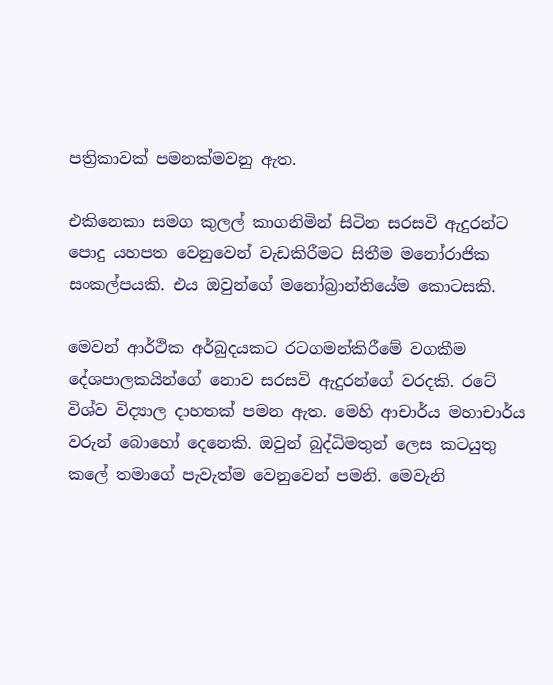පත්‍රිකාවක් පමනක්මවනු ඇත.

එකිනෙකා සමග කුලල් කාගනිමින් සිටින සරසවි ඇදුරන්ට පොදු යහපත වෙනුවෙන් වැඩකිරීමට සිතීම මනෝරාජික සංකල්පයකි. එය ඔවුන්ගේ මනෝබ්‍රාන්තියේම කොටසකි.

මෙවන් ආර්ථික අර්බුදයකට රටගමන්කිරීමේ වගකීම දේශපාලකයින්ගේ නොව සරසවි ඇදුරන්ගේ වරදකි. රටේ විශ්ව විද්‍යාල දාහතක් පමන ඇත. මෙහි ආචාර්ය මහාචාර්ය වරුන් බොහෝ දෙනෙකි. ඔවුන් බුද්ධිමතුන් ලෙස කටයුතු කලේ තමාගේ පැවැත්ම වෙනුවෙන් පමනි. මෙවැනි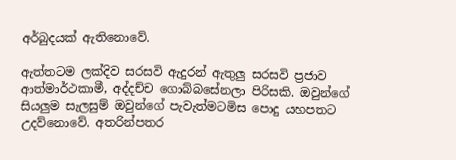අර්බුදයක් ඇතිනොවේ.

ඇත්තටම ලක්දිව සරසවි ඇදුරන් ඇතුලු සරසවි ප්‍රජාව ආත්මාර්ථකාමී, අද්දච්ච ගොබ්බසේනලා පිරිසකි. ඔවුන්ගේ සියලුම සැලසුම් ඔවුන්ගේ පැවැත්මටමිස පොදු යහපතට උදව්නොවේ. අතරින්පතර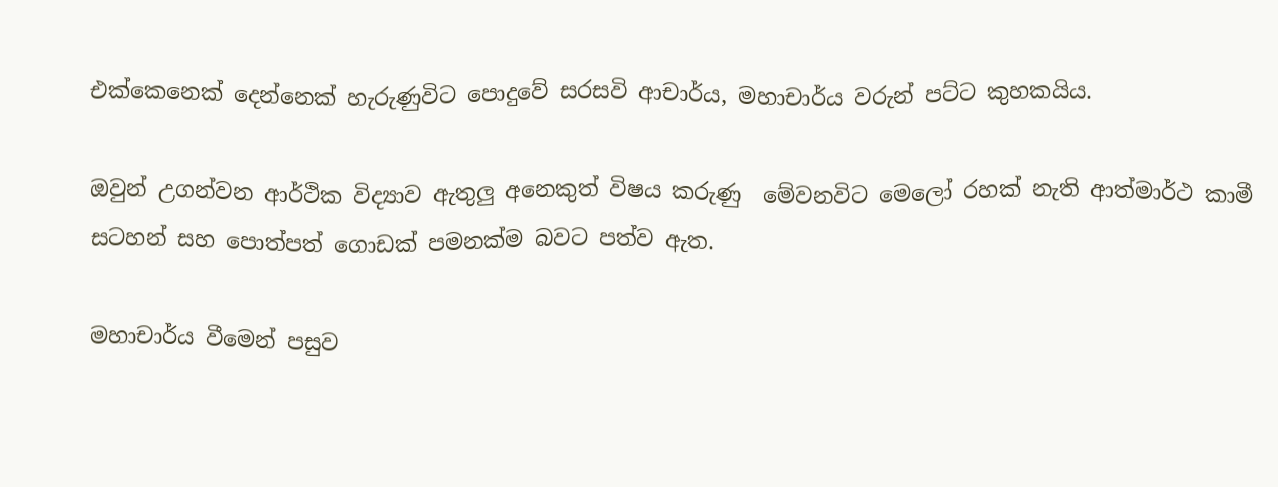එක්කෙනෙක් දෙන්නෙක් හැරුණුවිට පොදුවේ සරසවි ආචාර්ය, මහාචාර්ය වරුන් පට්ට කුහකයිය.

ඔවුන් උගන්වන ආර්ථික විද්‍යාව ඇතුලු අනෙකුත් විෂය කරුණු  මේවනවිට මෙලෝ රහක් නැති ආත්මාර්ථ කාමී සටහන් සහ පොත්පත් ගොඩක් පමනක්ම බවට පත්ව ඇත.

මහාචාර්ය වීමෙන් පසුව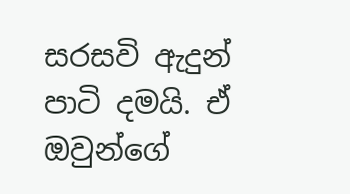සරසවි ඇදුන් පාටි දමයි. ඒ ඔවුන්ගේ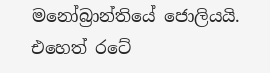මනෝබ්‍රාන්තියේ ජොලියයි. එහෙත් රටේ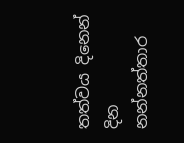තත්වය දිනෙන් දින නන්නත්තාර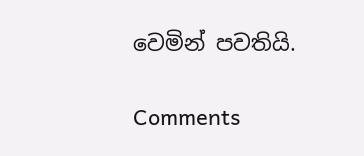වෙමින් පවතියි.

Comments